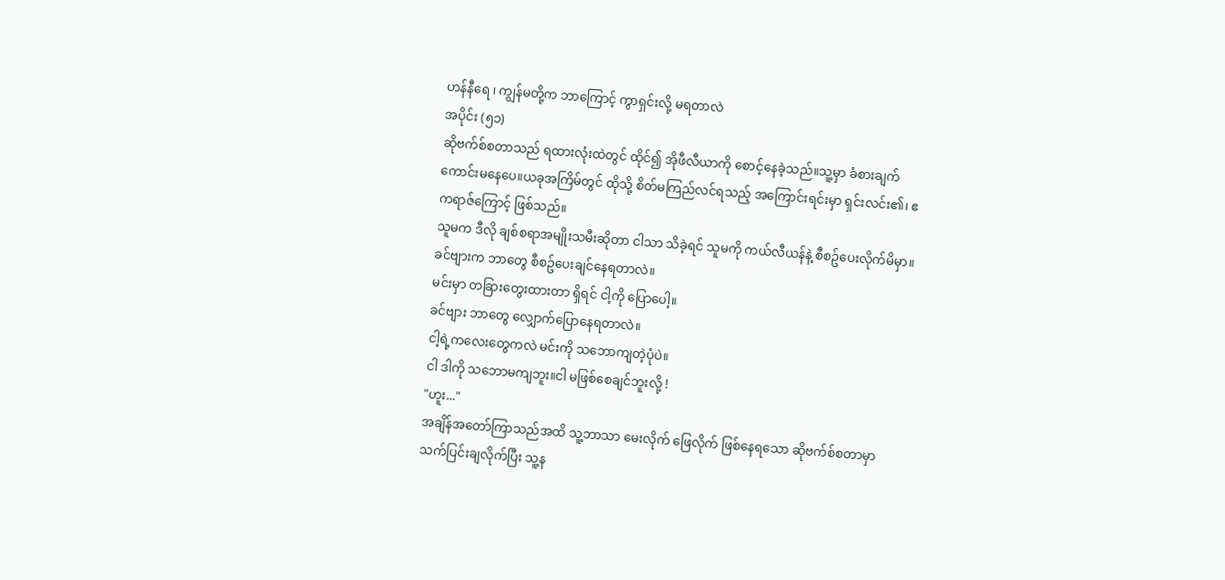ဟန်နီရေ ၊ ကျွန်မတို့က ဘာကြောင့် ကွာရှင်းလို့ မရတာလဲ
အပိုင်း (၅၁)
ဆိုဗက်စ်စတာသည် ရထားလုံးထဲတွင် ထိုင်၍ အိုဖီလီယာကို စောင့်နေခဲ့သည်။သူ့မှာ ခံစားချက် ကောင်းမနေပေ။ယခုအကြိမ်တွင် ထိုသို့ စိတ်မကြည်လင်ရသည့် အကြောင်းရင်းမှာ ရှင်းလင်း၏၊ ဧကရာဇ်ကြောင့် ဖြစ်သည်။
သူမက ဒီလို ချစ်စရာအမျိုးသမီးဆိုတာ ငါသာ သိခဲ့ရင် သူမကို ကယ်လီယန်နဲ့ စီစဥ်ပေးလိုက်မိမှာ။
ခင်ဗျားက ဘာတွေ စီစဥ်ပေးချင်နေရတာလဲ။
မင်းမှာ တခြားတွေးထားတာ ရှိရင် ငါ့ကို ပြောပေါ့။
ခင်ဗျား ဘာတွေ လျှောက်ပြောနေရတာလဲ။
ငါ့ရဲ့ကလေးတွေကလဲ မင်းကို သဘောကျတဲ့ပုံပဲ။
ငါ ဒါကို သဘောမကျဘူး။ငါ မဖြစ်စေချင်ဘူးလို့ !
"ဟူး..."
အချိန်အတော်ကြာသည်အထိ သူ့ဘာသာ မေးလိုက် ဖြေလိုက် ဖြစ်နေရသော ဆိုဗက်စ်စတာမှာ သက်ပြင်းချလိုက်ပြီး သူ့န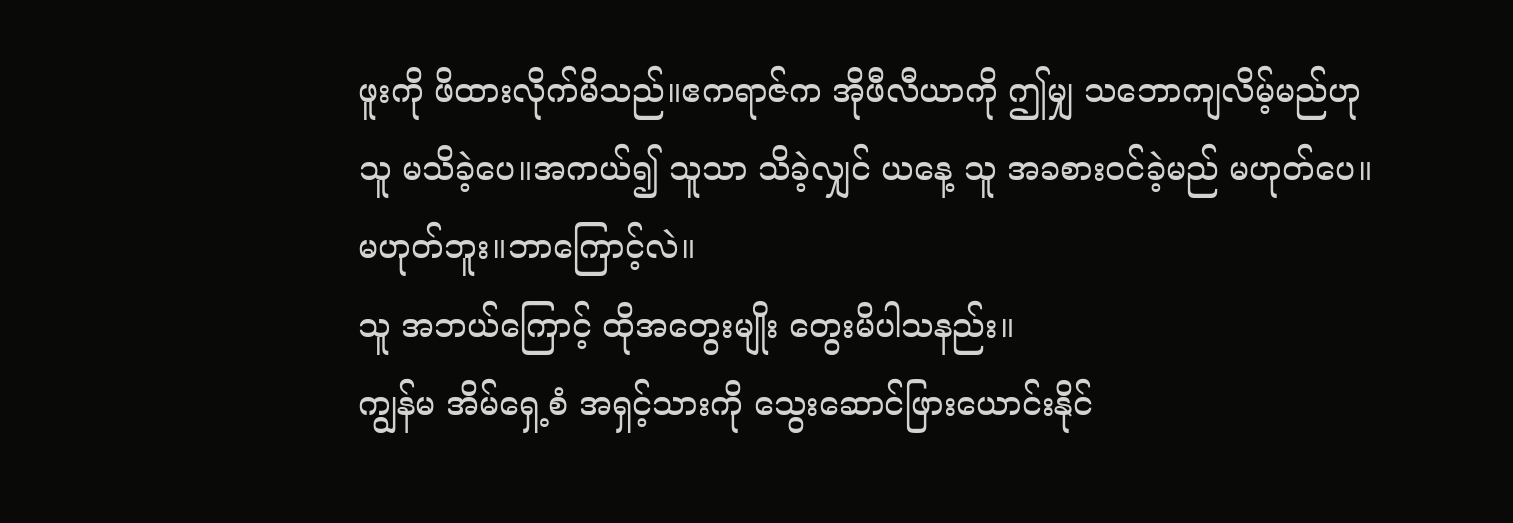ဖူးကို ဖိထားလိုက်မိသည်။ဧကရာဇ်က အိုဖီလီယာကို ဤမျှ သဘောကျလိမ့်မည်ဟု သူ မသိခဲ့ပေ။အကယ်၍ သူသာ သိခဲ့လျှင် ယနေ့ သူ အခစားဝင်ခဲ့မည် မဟုတ်ပေ။
မဟုတ်ဘူး။ဘာကြောင့်လဲ။
သူ အဘယ်ကြောင့် ထိုအတွေးမျိုး တွေးမိပါသနည်း။
ကျွန်မ အိမ်ရှေ့စံ အရှင့်သားကို သွေးဆောင်ဖြားယောင်းနိုင်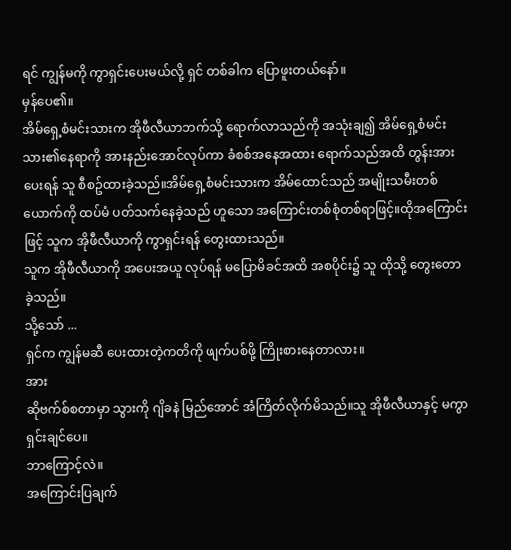ရင် ကျွန်မကို ကွာရှင်းပေးမယ်လို့ ရှင် တစ်ခါက ပြောဖူးတယ်နော်။
မှန်ပေ၏။
အိမ်ရှေ့စံမင်းသားက အိုဖီလီယာဘက်သို့ ရောက်လာသည်ကို အသုံးချ၍ အိမ်ရှေ့စံမင်းသား၏နေရာကို အားနည်းအောင်လုပ်ကာ ခံစစ်အနေအထား ရောက်သည်အထိ တွန်းအားပေးရန် သူ စီစဥ်ထားခဲ့သည်။အိမ်ရှေ့စံမင်းသားက အိမ်ထောင်သည် အမျိုးသမီးတစ်ယောက်ကို ထပ်မံ ပတ်သက်နေခဲ့သည် ဟူသော အကြောင်းတစ်စုံတစ်ရာဖြင့်။ထိုအကြောင်းဖြင့် သူက အိုဖီလီယာကို ကွာရှင်းရန် တွေးထားသည်။
သူက အိုဖီလီယာကို အပေးအယူ လုပ်ရန် မပြောမိခင်အထိ အစပိုင်း၌ သူ ထိုသို့ တွေးတောခဲ့သည်။
သို့သော် ...
ရှင်က ကျွန်မဆီ ပေးထားတဲ့ကတိကို ဖျက်ပစ်ဖို့ ကြိုးစားနေတာလား။
အား
ဆိုဗက်စ်စတာမှာ သွားကို ဂျိခနဲ မြည်အောင် အံကြိတ်လိုက်မိသည်။သူ အိုဖီလီယာနှင့် မကွာရှင်းချင်ပေ။
ဘာကြောင့်လဲ။
အကြောင်းပြချက်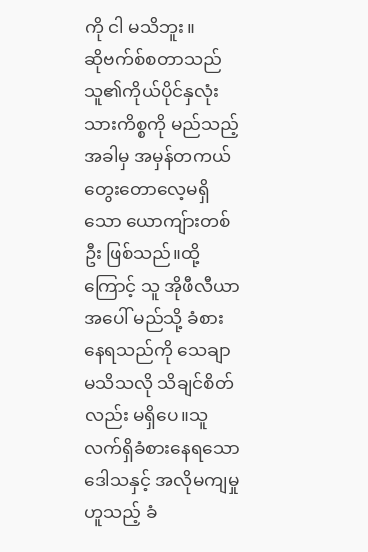ကို ငါ မသိဘူး။
ဆိုဗက်စ်စတာသည် သူ၏ကိုယ်ပိုင်နှလုံးသားကိစ္စကို မည်သည့်အခါမှ အမှန်တကယ် တွေးတောလေ့မရှိသော ယောကျ်ားတစ်ဦး ဖြစ်သည်။ထို့ကြောင့် သူ အိုဖီလီယာအပေါ် မည်သို့ ခံစားနေရသည်ကို သေချာမသိသလို သိချင်စိတ်လည်း မရှိပေ။သူ လက်ရှိခံစားနေရသော ဒေါသနှင့် အလိုမကျမှုဟူသည့် ခံ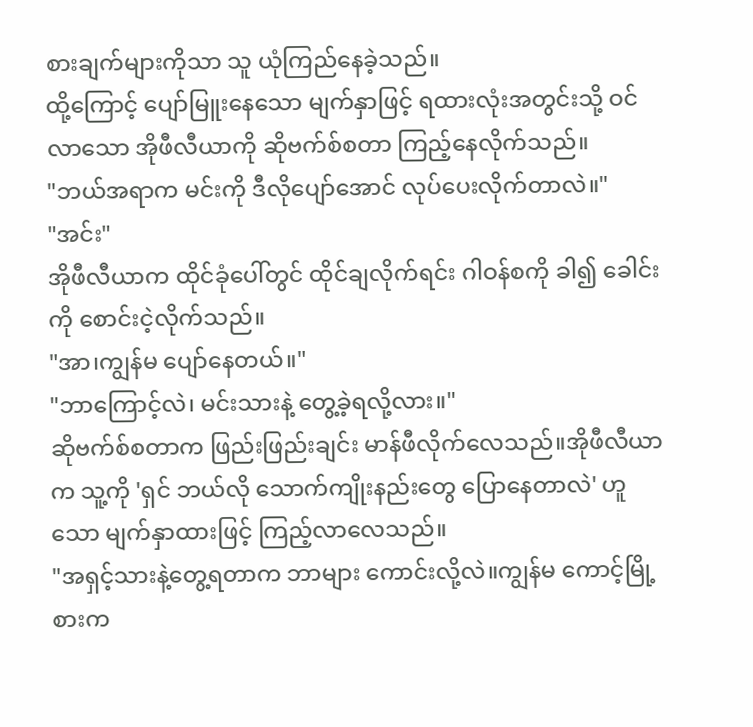စားချက်များကိုသာ သူ ယုံကြည်နေခဲ့သည်။
ထို့ကြောင့် ပျော်မြူးနေသော မျက်နှာဖြင့် ရထားလုံးအတွင်းသို့ ဝင်လာသော အိုဖီလီယာကို ဆိုဗက်စ်စတာ ကြည့်နေလိုက်သည်။
"ဘယ်အရာက မင်းကို ဒီလိုပျော်အောင် လုပ်ပေးလိုက်တာလဲ။"
"အင်း"
အိုဖီလီယာက ထိုင်ခုံပေါ်တွင် ထိုင်ချလိုက်ရင်း ဂါဝန်စကို ခါ၍ ခေါင်းကို စောင်းငဲ့လိုက်သည်။
"အာ၊ကျွန်မ ပျော်နေတယ်။"
"ဘာကြောင့်လဲ၊ မင်းသားနဲ့ တွေ့ခဲ့ရလို့လား။"
ဆိုဗက်စ်စတာက ဖြည်းဖြည်းချင်း မာန်ဖီလိုက်လေသည်။အိုဖီလီယာက သူ့ကို 'ရှင် ဘယ်လို သောက်ကျိုးနည်းတွေ ပြောနေတာလဲ' ဟူသော မျက်နှာထားဖြင့် ကြည့်လာလေသည်။
"အရှင့်သားနဲ့တွေ့ရတာက ဘာများ ကောင်းလို့လဲ။ကျွန်မ ကောင့်မြို့စားက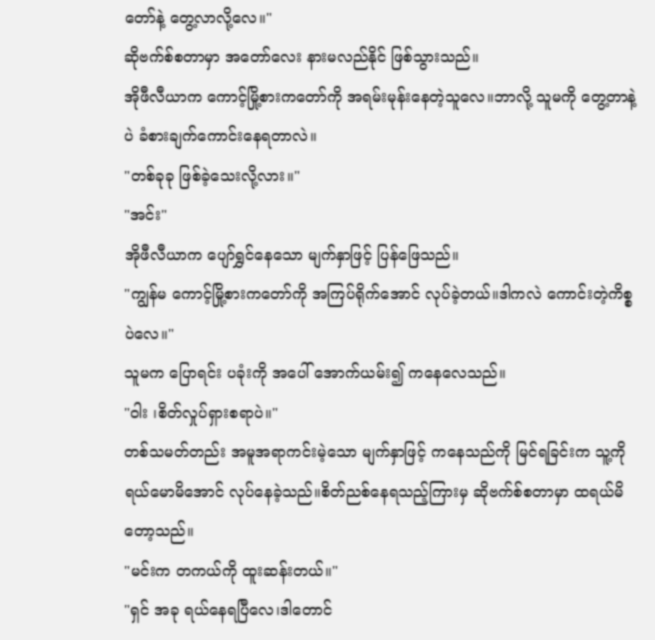တော်နဲ့ တွေ့လာလို့လေ။"
ဆိုဗက်စ်စတာမှာ အတော်လေး နားမလည်နိုင် ဖြစ်သွားသည်။
အိုဖီလီယာက ကောင့်မြို့စားကတော်ကို အရမ်းမုန်းနေတဲ့သူလေ။ဘာလို့ သူမကို တွေ့တာနဲ့ပဲ ခံစားချက်ကောင်းနေရတာလဲ။
"တစ်ခုခု ဖြစ်ခဲ့သေးလို့လား။"
"အင်း"
အိုဖီလီယာက ပျော်ရွှင်နေသော မျက်နှာဖြင့် ပြန်ဖြေသည်။
"ကျွန်မ ကောင့်မြို့စားကတော်ကို အကြပ်ရိုက်အောင် လုပ်ခဲ့တယ်။ဒါကလဲ ကောင်းတဲ့ကိစ္စပဲလေ။"
သူမက ပြောရင်း ပခုံးကို အပေါ် အောက်ယမ်း၍ ကနေလေသည်။
"ဝါး ၊စိတ်လှုပ်ရှားစရာပဲ။"
တစ်သမတ်တည်း အမူအရာကင်းမဲ့သော မျက်နှာဖြင့် ကနေသည်ကို မြင်ရခြင်းက သူ့ကို ရယ်မောမိအောင် လုပ်နေခဲ့သည်။စိတ်ညစ်နေရသည့်ကြားမှ ဆိုဗက်စ်စတာမှာ ထရယ်မိတော့သည်။
"မင်းက တကယ်ကို ထူးဆန်းတယ်။"
"ရှင် အခု ရယ်နေရပြီလေ၊ဒါတောင်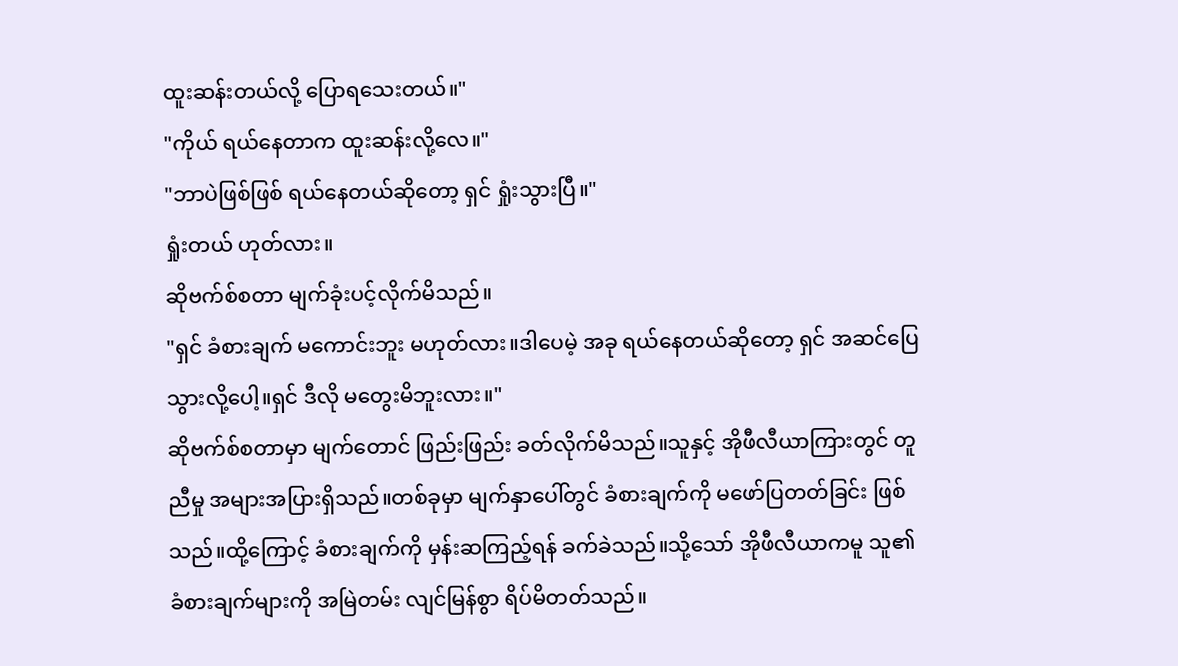ထူးဆန်းတယ်လို့ ပြောရသေးတယ်။"
"ကိုယ် ရယ်နေတာက ထူးဆန်းလို့လေ။"
"ဘာပဲဖြစ်ဖြစ် ရယ်နေတယ်ဆိုတော့ ရှင် ရှုံးသွားပြီ။"
ရှုံးတယ် ဟုတ်လား။
ဆိုဗက်စ်စတာ မျက်ခုံးပင့်လိုက်မိသည်။
"ရှင် ခံစားချက် မကောင်းဘူး မဟုတ်လား။ဒါပေမဲ့ အခု ရယ်နေတယ်ဆိုတော့ ရှင် အဆင်ပြေသွားလို့ပေါ့။ရှင် ဒီလို မတွေးမိဘူးလား။"
ဆိုဗက်စ်စတာမှာ မျက်တောင် ဖြည်းဖြည်း ခတ်လိုက်မိသည်။သူနှင့် အိုဖီလီယာကြားတွင် တူညီမှု အများအပြားရှိသည်။တစ်ခုမှာ မျက်နှာပေါ်တွင် ခံစားချက်ကို မဖော်ပြတတ်ခြင်း ဖြစ်သည်။ထို့ကြောင့် ခံစားချက်ကို မှန်းဆကြည့်ရန် ခက်ခဲသည်။သို့သော် အိုဖီလီယာကမူ သူ၏ခံစားချက်များကို အမြဲတမ်း လျင်မြန်စွာ ရိပ်မိတတ်သည်။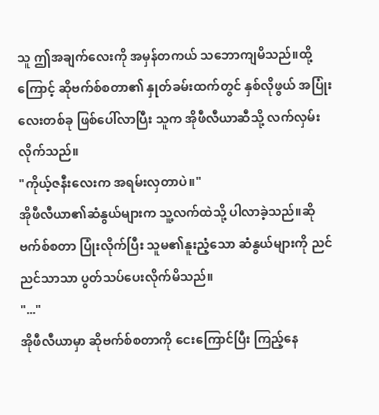သူ ဤအချက်လေးကို အမှန်တကယ် သဘောကျမိသည်။ထို့ကြောင့် ဆိုဗက်စ်စတာ၏ နှုတ်ခမ်းထက်တွင် နှစ်လိုဖွယ် အပြုံးလေးတစ်ခု ဖြစ်ပေါ်လာပြီး သူက အိုဖီလီယာဆီသို့ လက်လှမ်းလိုက်သည်။
"ကိုယ့်ဇနီးလေးက အရမ်းလှတာပဲ။"
အိုဖီလီယာ၏ဆံနွယ်များက သူ့လက်ထဲသို့ ပါလာခဲ့သည်။ဆိုဗက်စ်စတာ ပြုံးလိုက်ပြီး သူမ၏နူးညံ့သော ဆံနွယ်များကို ညင်ညင်သာသာ ပွတ်သပ်ပေးလိုက်မိသည်။
"..."
အိုဖီလီယာမှာ ဆိုဗက်စ်စတာကို ငေးကြောင်ပြီး ကြည့်နေ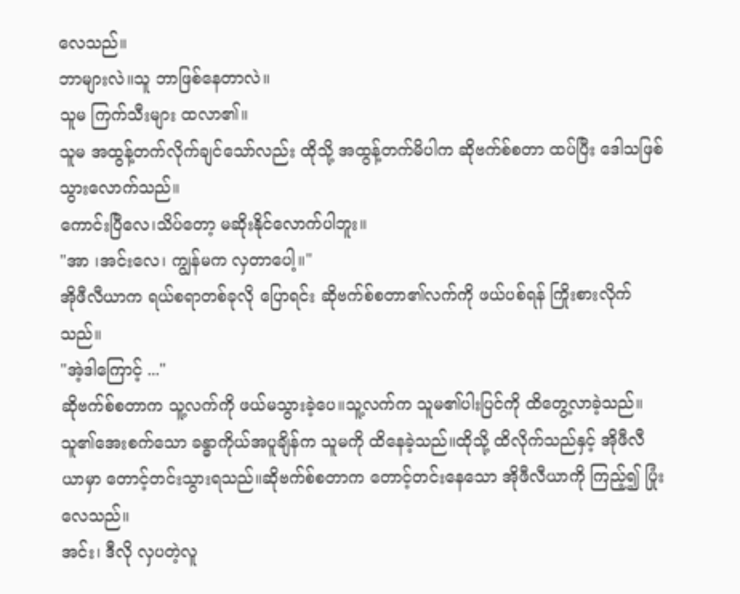လေသည်။
ဘာများလဲ။သူ ဘာဖြစ်နေတာလဲ။
သူမ ကြက်သီးများ ထလာ၏။
သူမ အထွန့်တက်လိုက်ချင်သော်လည်း ထိုသို့ အထွန့်တက်မိပါက ဆိုဗက်စ်စတာ ထပ်ပြီး ဒေါသဖြစ်သွားလောက်သည်။
ကောင်းပြီလေ၊သိပ်တော့ မဆိုးနိုင်လောက်ပါဘူး။
"အာ ၊အင်းလေ၊ ကျွန်မက လှတာပေါ့။"
အိုဖီလီယာက ရယ်စရာတစ်ခုလို ပြောရင်း ဆိုဗက်စ်စတာ၏လက်ကို ဖယ်ပစ်ရန် ကြိုးစားလိုက်သည်။
"အဲ့ဒါကြောင့် ..."
ဆိုဗက်စ်စတာက သူ့လက်ကို ဖယ်မသွားခဲ့ပေ။သူ့လက်က သူမ၏ပါးပြင်ကို ထိတွေ့လာခဲ့သည်။
သူ၏အေးစက်သော ခန္ဓာကိုယ်အပူချိန်က သူမကို ထိနေခဲ့သည်။ထိုသို့ ထိလိုက်သည်နှင့် အိုဖီလီယာမှာ တောင့်တင်းသွားရသည်။ဆိုဗက်စ်စတာက တောင့်တင်းနေသော အိုဖီလီယာကို ကြည့်၍ ပြုံးလေသည်။
အင်း၊ ဒီလို လှပတဲ့လူ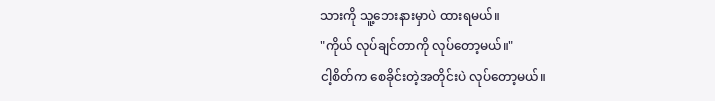သားကို သူ့ဘေးနားမှာပဲ ထားရမယ်။
"ကိုယ် လုပ်ချင်တာကို လုပ်တော့မယ်။"
ငါ့စိတ်က စေခိုင်းတဲ့အတိုင်းပဲ လုပ်တော့မယ်။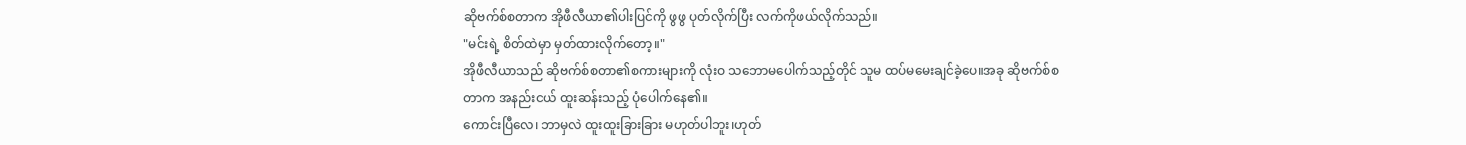ဆိုဗက်စ်စတာက အိုဖီလီယာ၏ပါးပြင်ကို ဖွဖွ ပုတ်လိုက်ပြီး လက်ကိုဖယ်လိုက်သည်။
"မင်းရဲ့ စိတ်ထဲမှာ မှတ်ထားလိုက်တော့။"
အိုဖီလီယာသည် ဆိုဗက်စ်စတာ၏စကားများကို လုံးဝ သဘောမပေါက်သည့်တိုင် သူမ ထပ်မမေးချင်ခဲ့ပေ။အခု ဆိုဗက်စ်စတာက အနည်းငယ် ထူးဆန်းသည့် ပုံပေါက်နေ၏။
ကောင်းပြီလေ၊ ဘာမှလဲ ထူးထူးခြားခြား မဟုတ်ပါဘူး၊ဟုတ်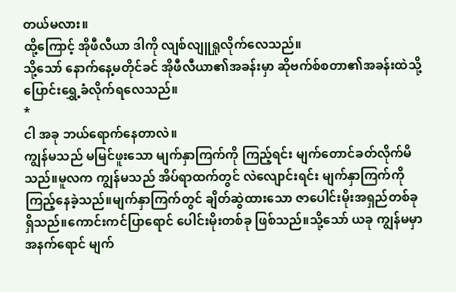တယ်မလား။
ထို့ကြောင့် အိုဖီလီယာ ဒါကို လျစ်လျူရှုလိုက်လေသည်။
သို့သော် နောက်နေ့မတိုင်ခင် အိုဖီလီယာ၏အခန်းမှာ ဆိုဗက်စ်စတာ၏အခန်းထဲသို့ ပြောင်းရွှေ့ခံလိုက်ရလေသည်။
*
ငါ အခု ဘယ်ရောက်နေတာလဲ။
ကျွန်မသည် မမြင်ဖူးသော မျက်နှာကြက်ကို ကြည့်ရင်း မျက်တောင်ခတ်လိုက်မိသည်။မူလက ကျွန်မသည် အိပ်ရာထက်တွင် လဲလျောင်းရင်း မျက်နှာကြက်ကို ကြည့်နေခဲ့သည်။မျက်နှာကြက်တွင် ချိတ်ဆွဲထားသော ဇာပေါင်းမိုးအရှည်တစ်ခု ရှိသည်။ကောင်းကင်ပြာရောင် ပေါင်းမိုးတစ်ခု ဖြစ်သည်။သို့သော် ယခု ကျွန်မမှာ အနက်ရောင် မျက်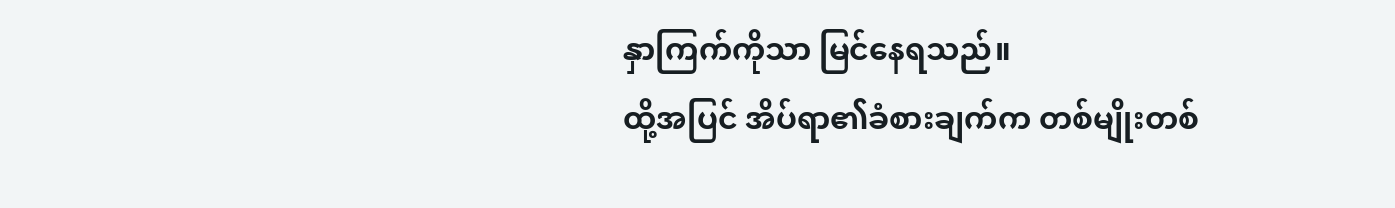နှာကြက်ကိုသာ မြင်နေရသည်။
ထို့အပြင် အိပ်ရာ၏ခံစားချက်က တစ်မျိုးတစ်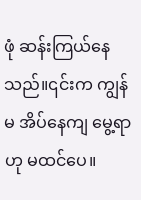ဖုံ ဆန်းကြယ်နေသည်။၎င်းက ကျွန်မ အိပ်နေကျ မွေ့ရာဟု မထင်ပေ။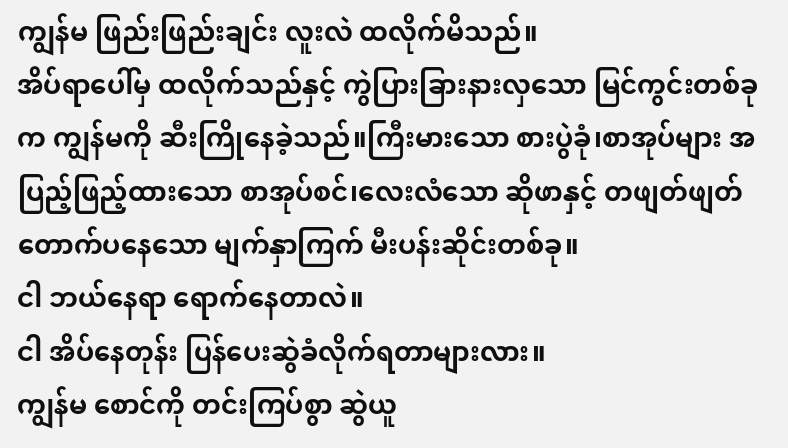ကျွန်မ ဖြည်းဖြည်းချင်း လူးလဲ ထလိုက်မိသည်။
အိပ်ရာပေါ်မှ ထလိုက်သည်နှင့် ကွဲပြားခြားနားလှသော မြင်ကွင်းတစ်ခုက ကျွန်မကို ဆီးကြိုနေခဲ့သည်။ကြီးမားသော စားပွဲခုံ၊စာအုပ်များ အပြည့်ဖြည့်ထားသော စာအုပ်စင်၊လေးလံသော ဆိုဖာနှင့် တဖျတ်ဖျတ်တောက်ပနေသော မျက်နှာကြက် မီးပန်းဆိုင်းတစ်ခု။
ငါ ဘယ်နေရာ ရောက်နေတာလဲ။
ငါ အိပ်နေတုန်း ပြန်ပေးဆွဲခံလိုက်ရတာများလား။
ကျွန်မ စောင်ကို တင်းကြပ်စွာ ဆွဲယူ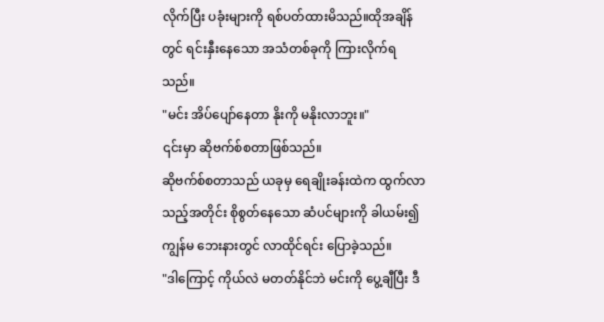လိုက်ပြီး ပခုံးများကို ရစ်ပတ်ထားမိသည်။ထိုအချိန်တွင် ရင်းနှီးနေသော အသံတစ်ခုကို ကြားလိုက်ရသည်။
"မင်း အိပ်ပျော်နေတာ နိုးကို မနိုးလာဘူး။"
၎င်းမှာ ဆိုဗက်စ်စတာဖြစ်သည်။
ဆိုဗက်စ်စတာသည် ယခုမှ ရေချိုးခန်းထဲက ထွက်လာသည့်အတိုင်း စိုစွတ်နေသော ဆံပင်များကို ခါယမ်း၍ ကျွန်မ ဘေးနားတွင် လာထိုင်ရင်း ပြောခဲ့သည်။
"ဒါကြောင့် ကိုယ်လဲ မတတ်နိုင်ဘဲ မင်းကို ပွေ့ချီပြီး ဒီ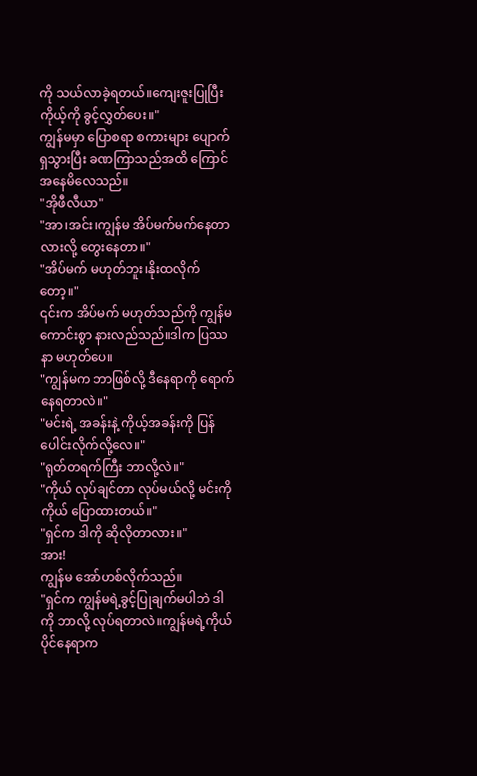ကို သယ်လာခဲ့ရတယ်။ကျေးဇူးပြုပြီး ကိုယ့်ကို ခွင့်လွှတ်ပေး။"
ကျွန်မမှာ ပြောစရာ စကားများ ပျောက်ရှသွားပြီး ခဏကြာသည်အထိ ကြောင်အနေမိလေသည်။
"အိုဖီလီယာ"
"အာ၊အင်း၊ကျွန်မ အိပ်မက်မက်နေတာလားလို့ တွေးနေတာ။"
"အိပ်မက် မဟုတ်ဘူး၊နိုးထလိုက်တော့။"
၎င်းက အိပ်မက် မဟုတ်သည်ကို ကျွန်မ ကောင်းစွာ နားလည်သည်။ဒါက ပြဿနာ မဟုတ်ပေ။
"ကျွန်မက ဘာဖြစ်လို့ ဒီနေရာကို ရောက်နေရတာလဲ။"
"မင်းရဲ့ အခန်းနဲ့ ကိုယ့်အခန်းကို ပြန်ပေါင်းလိုက်လို့လေ။"
"ရုတ်တရက်ကြီး ဘာလို့လဲ။"
"ကိုယ် လုပ်ချင်တာ လုပ်မယ်လို့ မင်းကို ကိုယ် ပြောထားတယ်။"
"ရှင်က ဒါကို ဆိုလိုတာလား။"
အား!
ကျွန်မ အော်ဟစ်လိုက်သည်။
"ရှင်က ကျွန်မရဲ့ခွင့်ပြုချက်မပါဘဲ ဒါကို ဘာလို့ လုပ်ရတာလဲ။ကျွန်မရဲ့ကိုယ်ပိုင်နေရာက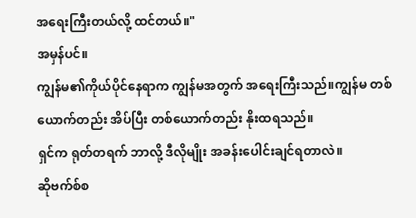အရေးကြီးတယ်လို့ ထင်တယ်။"
အမှန်ပင်။
ကျွန်မ၏ကိုယ်ပိုင်နေရာက ကျွန်မအတွက် အရေးကြီးသည်။ကျွန်မ တစ်ယောက်တည်း အိပ်ပြီး တစ်ယောက်တည်း နိုးထရသည်။
ရှင်က ရုတ်တရက် ဘာလို့ ဒီလိုမျိုး အခန်းပေါင်းချင်ရတာလဲ။
ဆိုဗက်စ်စ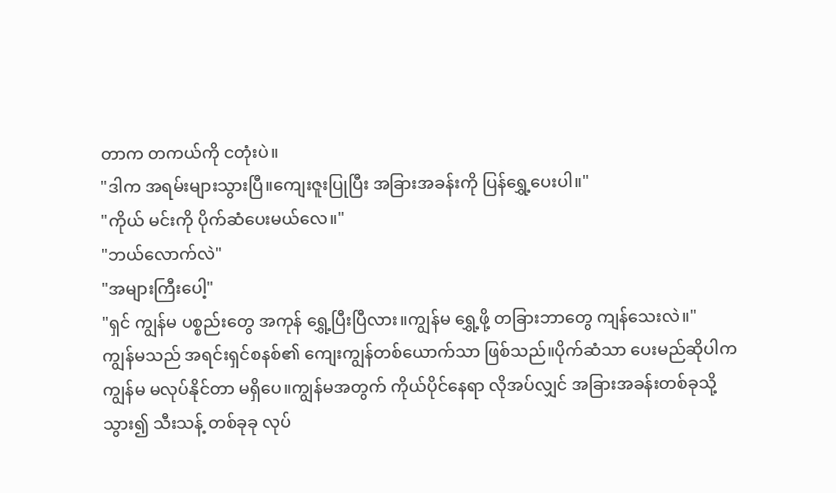တာက တကယ်ကို ငတုံးပဲ။
"ဒါက အရမ်းများသွားပြီ။ကျေးဇူးပြုပြီး အခြားအခန်းကို ပြန်ရွှေ့ပေးပါ။"
"ကိုယ် မင်းကို ပိုက်ဆံပေးမယ်လေ။"
"ဘယ်လောက်လဲ"
"အများကြီးပေါ့"
"ရှင် ကျွန်မ ပစ္စည်းတွေ အကုန် ရွှေ့ပြီးပြီလား။ကျွန်မ ရွှေ့ဖို့ တခြားဘာတွေ ကျန်သေးလဲ။"
ကျွန်မသည် အရင်းရှင်စနစ်၏ ကျေးကျွန်တစ်ယောက်သာ ဖြစ်သည်။ပိုက်ဆံသာ ပေးမည်ဆိုပါက ကျွန်မ မလုပ်နိုင်တာ မရှိပေ။ကျွန်မအတွက် ကိုယ်ပိုင်နေရာ လိုအပ်လျှင် အခြားအခန်းတစ်ခုသို့ သွား၍ သီးသန့် တစ်ခုခု လုပ်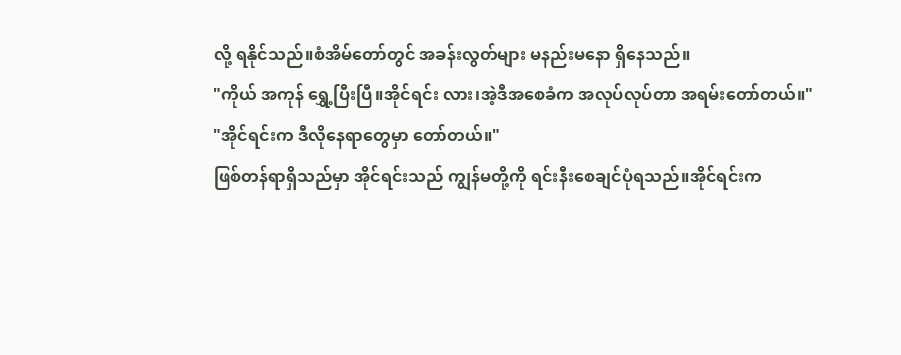လို့ ရနိုင်သည်။စံအိမ်တော်တွင် အခန်းလွတ်များ မနည်းမနော ရှိနေသည်။
"ကိုယ် အကုန် ရွှေ့ပြီးပြီ။အိုင်ရင်း လား၊အဲ့ဒီအစေခံက အလုပ်လုပ်တာ အရမ်းတော်တယ်။"
"အိုင်ရင်းက ဒီလိုနေရာတွေမှာ တော်တယ်။"
ဖြစ်တန်ရာရှိသည်မှာ အိုင်ရင်းသည် ကျွန်မတို့ကို ရင်းနီးစေချင်ပုံရသည်။အိုင်ရင်းက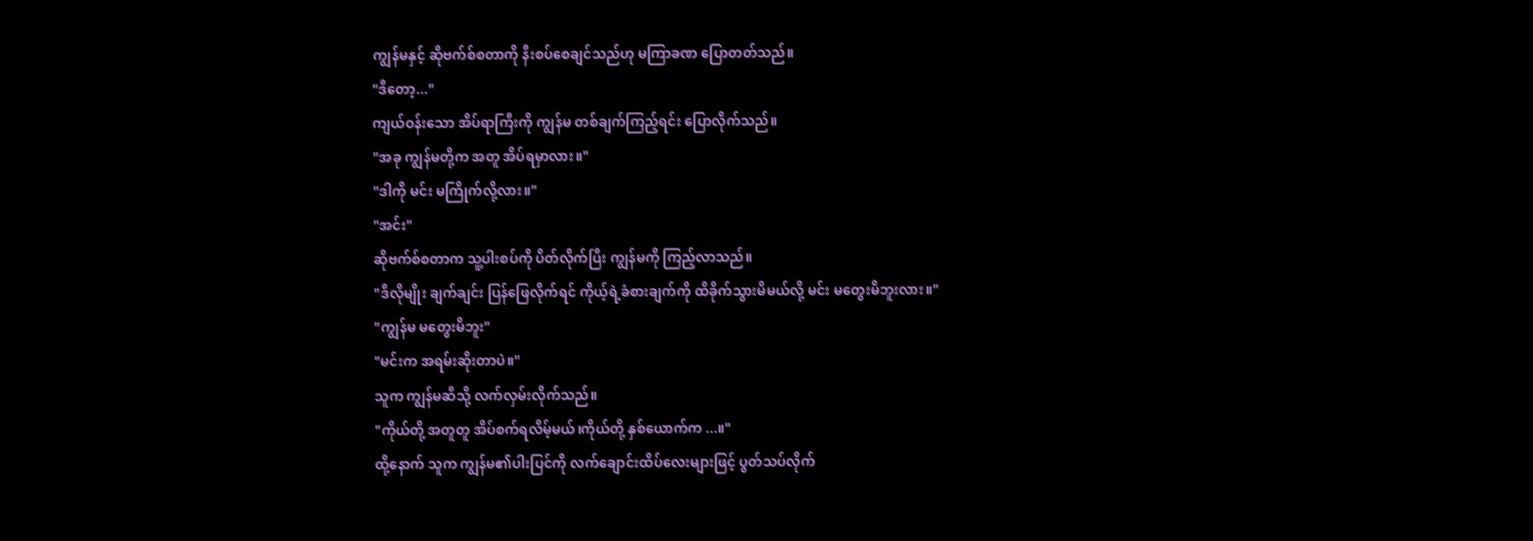ကျွန်မနှင့် ဆိုဗက်စ်စတာကို နီးစပ်စေချင်သည်ဟု မကြာခဏ ပြောတတ်သည်။
"ဒီတော့..."
ကျယ်ဝန်းသော အိပ်ရာကြီးကို ကျွန်မ တစ်ချက်ကြည့်ရင်း ပြောလိုက်သည်။
"အခု ကျွန်မတို့က အတူ အိပ်ရမှာလား။"
"ဒါကို မင်း မကြိုက်လို့လား။"
"အင်း"
ဆိုဗက်စ်စတာက သူ့ပါးစပ်ကို ပိတ်လိုက်ပြီး ကျွန်မကို ကြည့်လာသည်။
"ဒီလိုမျိုး ချက်ချင်း ပြန်ဖြေလိုက်ရင် ကိုယ့်ရဲ့ခံစားချက်ကို ထိခိုက်သွားမိမယ်လို့ မင်း မတွေးမိဘူးလား။"
"ကျွန်မ မတွေးမိဘူး"
"မင်းက အရမ်းဆိုးတာပဲ။"
သူက ကျွန်မဆီသို့ လက်လှမ်းလိုက်သည်။
"ကိုယ်တို့ အတူတူ အိပ်စက်ရလိမ့်မယ်၊ကိုယ်တို့ နှစ်ယောက်က ...။"
ထို့နောက် သူက ကျွန်မ၏ပါးပြင်ကို လက်ချောင်းထိပ်လေးများဖြင့် ပွတ်သပ်လိုက်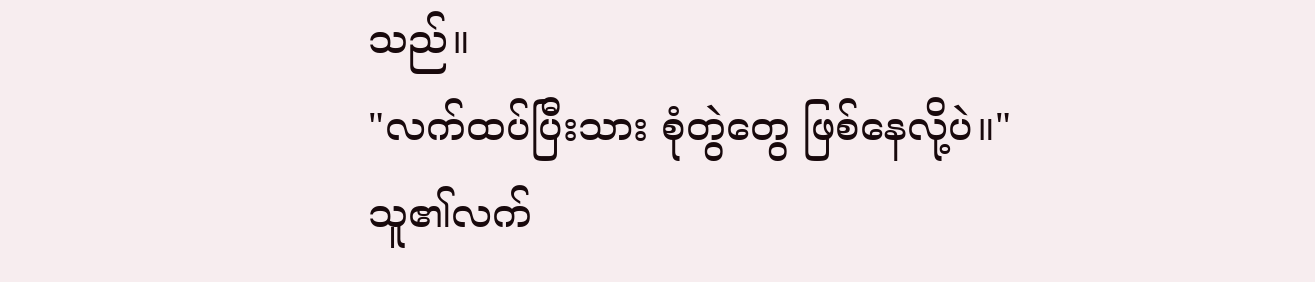သည်။
"လက်ထပ်ပြီးသား စုံတွဲတွေ ဖြစ်နေလို့ပဲ။"
သူ၏လက်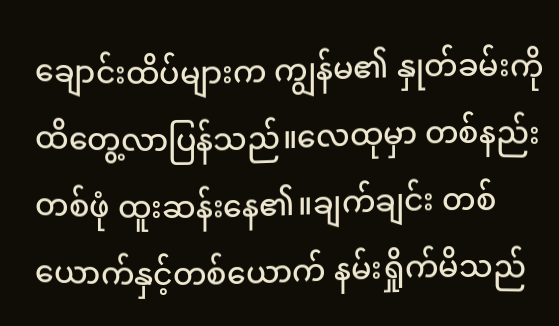ချောင်းထိပ်များက ကျွန်မ၏ နှုတ်ခမ်းကို ထိတွေ့လာပြန်သည်။လေထုမှာ တစ်နည်းတစ်ဖုံ ထူးဆန်းနေ၏။ချက်ချင်း တစ်ယောက်နှင့်တစ်ယောက် နမ်းရှိုက်မိသည်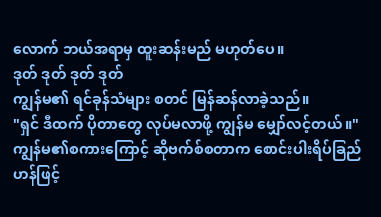လောက် ဘယ်အရာမှ ထူးဆန်းမည် မဟုတ်ပေ။
ဒုတ် ဒုတ် ဒုတ် ဒုတ်
ကျွန်မ၏ ရင်ခုန်သံများ စတင် မြန်ဆန်လာခဲ့သည်။
"ရှင် ဒီထက် ပိုတာတွေ လုပ်မလာဖို့ ကျွန်မ မျှော်လင့်တယ်။"
ကျွန်မ၏စကားကြောင့် ဆိုဗက်စ်စတာက စောင်းပါးရိပ်ခြည် ဟန်ဖြင့်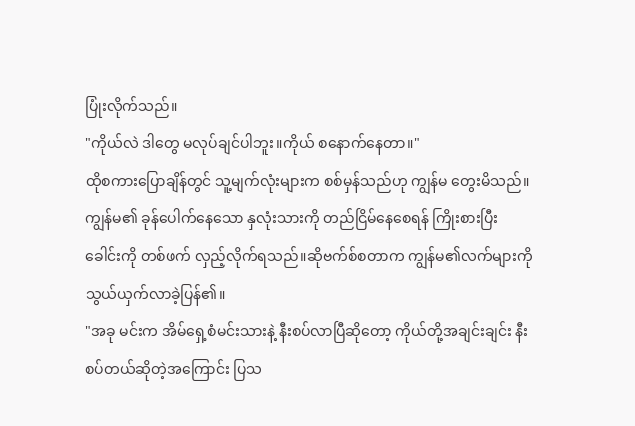ပြုံးလိုက်သည်။
"ကိုယ်လဲ ဒါတွေ မလုပ်ချင်ပါဘူး။ကိုယ် စနောက်နေတာ။"
ထိုစကားပြောချိန်တွင် သူ့မျက်လုံးများက စစ်မှန်သည်ဟု ကျွန်မ တွေးမိသည်။ကျွန်မ၏ ခုန်ပေါက်နေသော နှလုံးသားကို တည်ငြိမ်နေစေရန် ကြိုးစားပြီး ခေါင်းကို တစ်ဖက် လှည့်လိုက်ရသည်။ဆိုဗက်စ်စတာက ကျွန်မ၏လက်များကို သွယ်ယှက်လာခဲ့ပြန်၏။
"အခု မင်းက အိမ်ရှေ့စံမင်းသားနဲ့ နီးစပ်လာပြီဆိုတော့ ကိုယ်တို့အချင်းချင်း နီးစပ်တယ်ဆိုတဲ့အကြောင်း ပြသ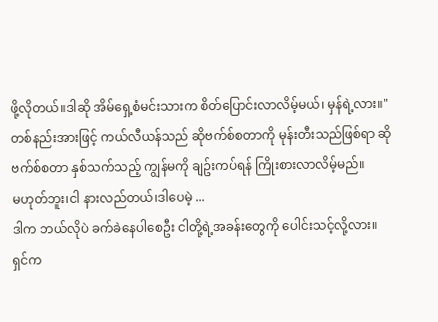ဖို့လိုတယ်။ဒါဆို အိမ်ရှေ့စံမင်းသားက စိတ်ပြောင်းလာလိမ့်မယ်၊ မှန်ရဲ့လား။"
တစ်နည်းအားဖြင့် ကယ်လီယန်သည် ဆိုဗက်စ်စတာကို မုန်းတီးသည်ဖြစ်ရာ ဆိုဗက်စ်စတာ နှစ်သက်သည့် ကျွန်မကို ချဥ်းကပ်ရန် ကြိုးစားလာလိမ့်မည်။
မဟုတ်ဘူး၊ငါ နားလည်တယ်၊ဒါပေမဲ့ ...
ဒါက ဘယ်လိုပဲ ခက်ခဲနေပါစေဦး ငါတို့ရဲ့အခန်းတွေကို ပေါင်းသင့်လို့လား။
ရှင်က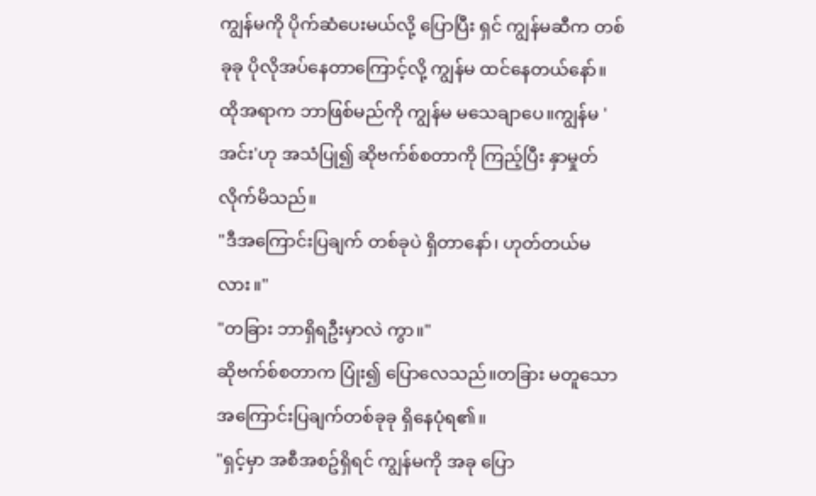ကျွန်မကို ပိုက်ဆံပေးမယ်လို့ ပြောပြီး ရှင် ကျွန်မဆီက တစ်ခုခု ပိုလိုအပ်နေတာကြောင့်လို့ ကျွန်မ ထင်နေတယ်နော်။
ထိုအရာက ဘာဖြစ်မည်ကို ကျွန်မ မသေချာပေ။ကျွန်မ 'အင်း'ဟု အသံပြု၍ ဆိုဗက်စ်စတာကို ကြည့်ပြီး နှာမှုတ်လိုက်မိသည်။
"ဒီအကြောင်းပြချက် တစ်ခုပဲ ရှိတာနော်၊ ဟုတ်တယ်မလား။"
"တခြား ဘာရှိရဦးမှာလဲ ကွာ။"
ဆိုဗက်စ်စတာက ပြုံး၍ ပြောလေသည်။တခြား မတူသော အကြောင်းပြချက်တစ်ခုခု ရှိနေပုံရ၏။
"ရှင့်မှာ အစီအစဥ်ရှိရင် ကျွန်မကို အခု ပြော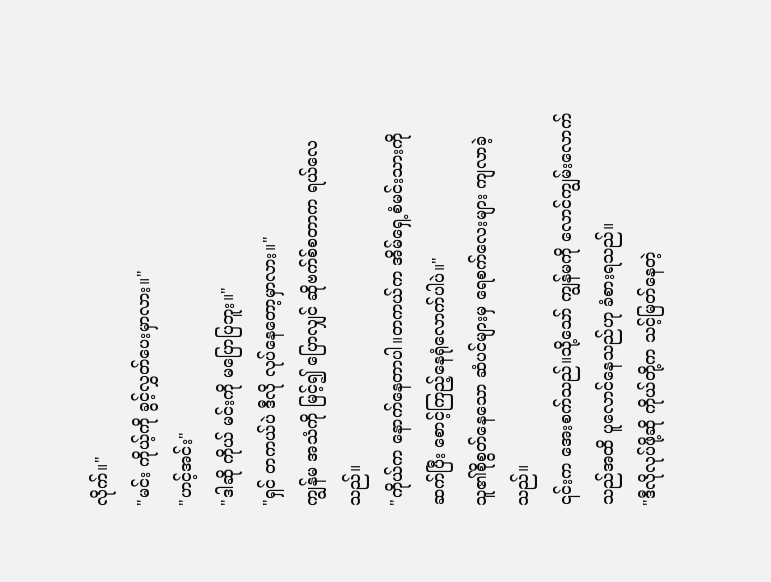လိုက်။"
"မင်း ကိုယ့်ကို ခွင့်လွှတ်ပေးမှာလား။"
"ဟင့်အင်း"
"ဒါဆို ကိုယ် မင်းကို မပြောပြဘူး။"
"ရှင် တကယ်ပဲ ဒီလို လုပ်နေတော့မှာလား။"
ကျွန်မ အသံကို မြင့်၍ ပြောလျှင် ဆိုဗက်စ်စတာက ရယ်လေသည်။
"ကိုယ်က နောက်နေတာပါ။တကယ်က အိမ်ရှေ့စံမင်းသားကို ဆက်ပြီး စောင့်ကြည့်နေရုံလောက်ပါပဲ။"
သူ၏စိုစွတ်နေသော ဆံပင်များမှ ရေစက်လေးများ ကျလာခဲ့သည်။
၎င်းက အေးစက်သည်။သို့သော် ကျွန်မကို လောင်ကျွမ်းလောက်သည်အထိ ပူလောင်နေသည်ဟု ခံစားရသည်။
"ဒီလိုလုပ်ဖို့ဆို ကိုယ်တို့က သင့်မြတ်နေတဲ့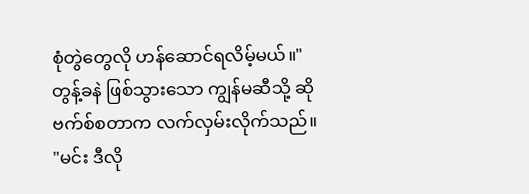စုံတွဲတွေလို ဟန်ဆောင်ရလိမ့်မယ်။"
တွန့်ခနဲ ဖြစ်သွားသော ကျွန်မဆီသို့ ဆိုဗက်စ်စတာက လက်လှမ်းလိုက်သည်။
"မင်း ဒီလို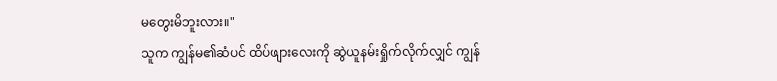မတွေးမိဘူးလား။"
သူက ကျွန်မ၏ဆံပင် ထိပ်ဖျားလေးကို ဆွဲယူနမ်းရှိုက်လိုက်လျှင် ကျွန်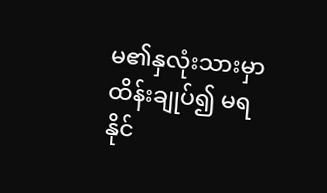မ၏နှလုံးသားမှာ ထိန်းချုပ်၍ မရနိုင်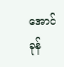အောင် ခုန်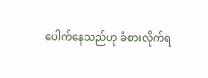ပေါက်နေသည်ဟု ခံစားလိုက်ရ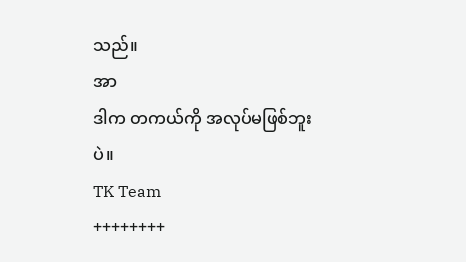သည်။
အာ
ဒါက တကယ်ကို အလုပ်မဖြစ်ဘူးပဲ။
TK Team
++++++++